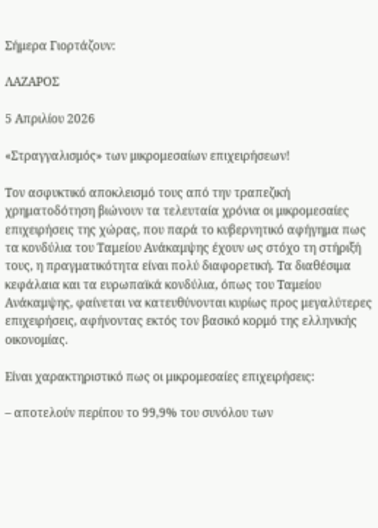Σήμερα Γιορτάζουν:

ΛΑΖΑΡΟΣ

5 Απριλίου 2026

«Στραγγαλισμός» των μικρομεσαίων επιχειρήσεων!

Τον ασφυκτικό αποκλεισμό τους από την τραπεζική χρηματοδότηση βιώνουν τα τελευταία χρόνια οι μικρομεσαίες επιχειρήσεις της χώρας, που παρά το κυβερνητικό αφήγημα πως τα κονδύλια του Ταμείου Ανάκαμψης έχουν ως στόχο τη στήριξή τους, η πραγματικότητα είναι πολύ διαφορετική. Τα διαθέσιμα κεφάλαια και τα ευρωπαϊκά κονδύλια, όπως του Ταμείου Ανάκαμψης, φαίνεται να κατευθύνονται κυρίως προς μεγαλύτερες επιχειρήσεις, αφήνοντας εκτός τον βασικό κορμό της ελληνικής οικονομίας.

Είναι χαρακτηριστικό πως οι μικρομεσαίες επιχειρήσεις:

– αποτελούν περίπου το 99,9% του συνόλου των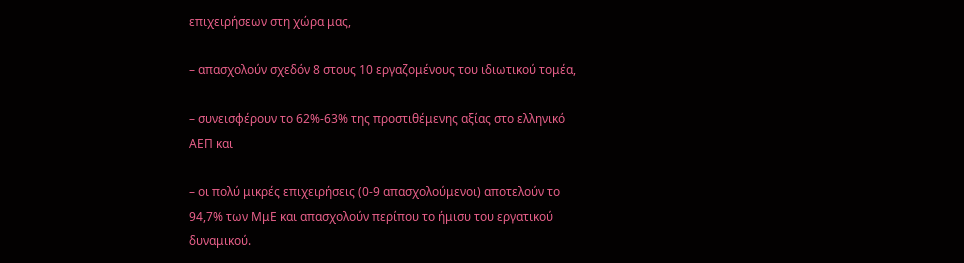επιχειρήσεων στη χώρα μας,

– απασχολούν σχεδόν 8 στους 10 εργαζομένους του ιδιωτικού τομέα,

– συνεισφέρουν το 62%-63% της προστιθέμενης αξίας στο ελληνικό ΑΕΠ και

– οι πολύ μικρές επιχειρήσεις (0-9 απασχολούμενοι) αποτελούν το 94,7% των ΜμΕ και απασχολούν περίπου το ήμισυ του εργατικού δυναμικού.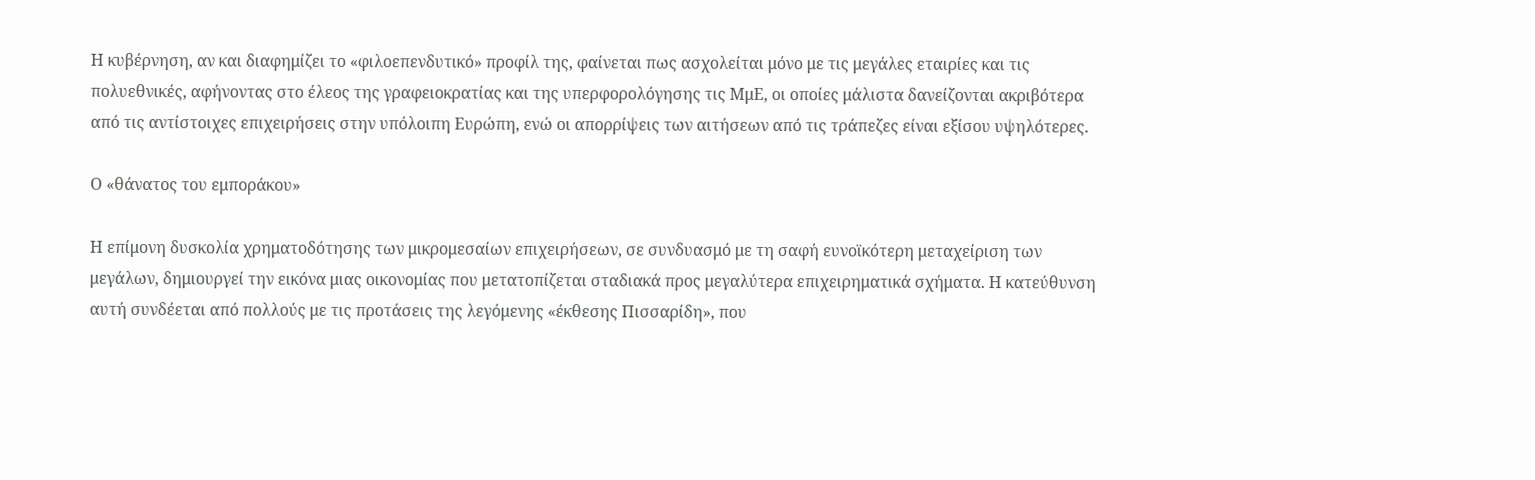Η κυβέρνηση, αν και διαφημίζει το «φιλοεπενδυτικό» προφίλ της, φαίνεται πως ασχολείται μόνο με τις μεγάλες εταιρίες και τις πολυεθνικές, αφήνοντας στο έλεος της γραφειοκρατίας και της υπερφορολόγησης τις ΜμΕ, οι οποίες μάλιστα δανείζονται ακριβότερα από τις αντίστοιχες επιχειρήσεις στην υπόλοιπη Ευρώπη, ενώ οι απορρίψεις των αιτήσεων από τις τράπεζες είναι εξίσου υψηλότερες.

Ο «θάνατος του εμποράκου»

Η επίμονη δυσκολία χρηματοδότησης των μικρομεσαίων επιχειρήσεων, σε συνδυασμό με τη σαφή ευνοϊκότερη μεταχείριση των μεγάλων, δημιουργεί την εικόνα μιας οικονομίας που μετατοπίζεται σταδιακά προς μεγαλύτερα επιχειρηματικά σχήματα. Η κατεύθυνση αυτή συνδέεται από πολλούς με τις προτάσεις της λεγόμενης «έκθεσης Πισσαρίδη», που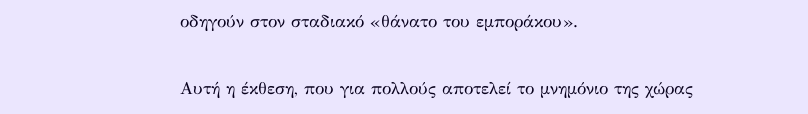οδηγούν στον σταδιακό «θάνατο του εμποράκου».

Αυτή η έκθεση, που για πολλούς αποτελεί το μνημόνιο της χώρας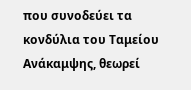που συνοδεύει τα κονδύλια του Ταμείου Ανάκαμψης, θεωρεί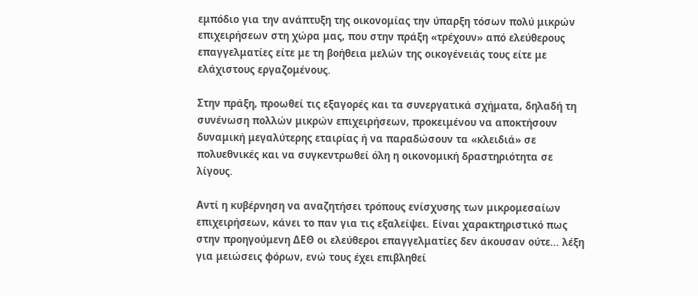εμπόδιο για την ανάπτυξη της οικονομίας την ύπαρξη τόσων πολύ μικρών επιχειρήσεων στη χώρα μας, που στην πράξη «τρέχουν» από ελεύθερους επαγγελματίες είτε με τη βοήθεια μελών της οικογένειάς τους είτε με ελάχιστους εργαζομένους.

Στην πράξη, προωθεί τις εξαγορές και τα συνεργατικά σχήματα, δηλαδή τη συνένωση πολλών μικρών επιχειρήσεων, προκειμένου να αποκτήσουν δυναμική μεγαλύτερης εταιρίας ή να παραδώσουν τα «κλειδιά» σε πολυεθνικές και να συγκεντρωθεί όλη η οικονομική δραστηριότητα σε λίγους.

Αντί η κυβέρνηση να αναζητήσει τρόπους ενίσχυσης των μικρομεσαίων επιχειρήσεων, κάνει το παν για τις εξαλείψει. Είναι χαρακτηριστικό πως στην προηγούμενη ΔΕΘ οι ελεύθεροι επαγγελματίες δεν άκουσαν ούτε… λέξη για μειώσεις φόρων, ενώ τους έχει επιβληθεί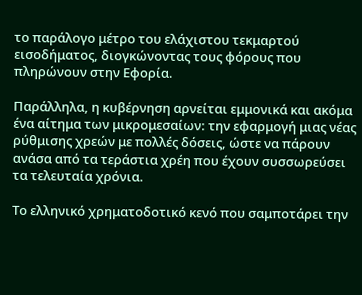το παράλογο μέτρο του ελάχιστου τεκμαρτού εισοδήματος, διογκώνοντας τους φόρους που πληρώνουν στην Εφορία.

Παράλληλα, η κυβέρνηση αρνείται εμμονικά και ακόμα ένα αίτημα των μικρομεσαίων: την εφαρμογή μιας νέας ρύθμισης χρεών με πολλές δόσεις, ώστε να πάρουν ανάσα από τα τεράστια χρέη που έχουν συσσωρεύσει τα τελευταία χρόνια.

Το ελληνικό χρηματοδοτικό κενό που σαμποτάρει την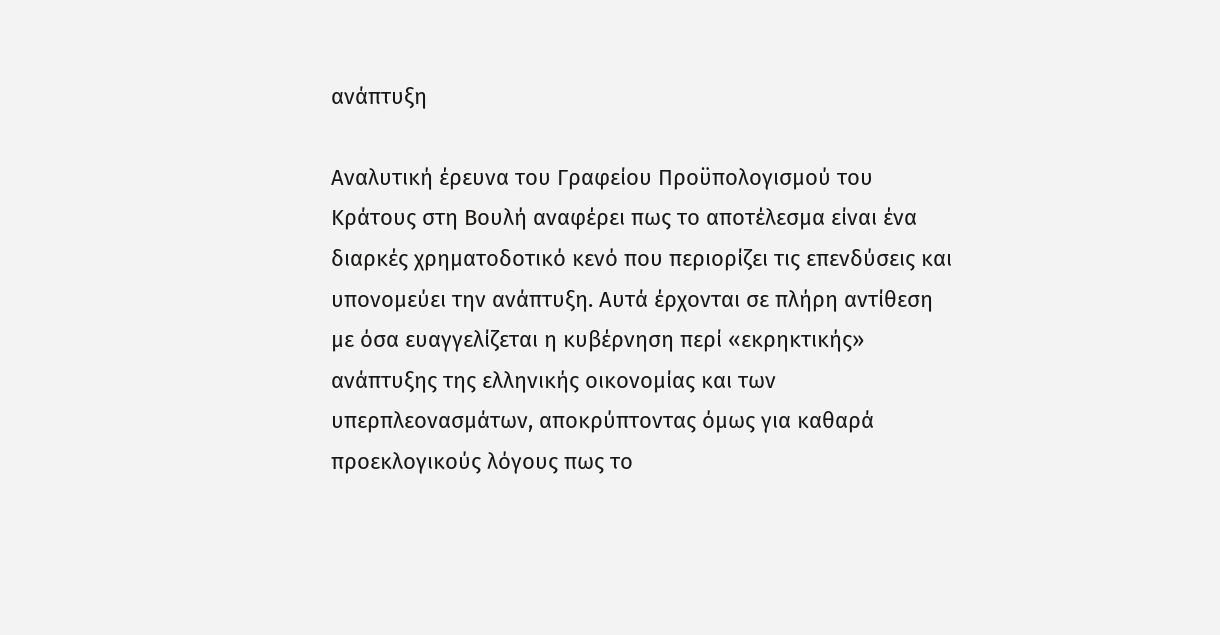ανάπτυξη

Αναλυτική έρευνα του Γραφείου Προϋπολογισμού του Κράτους στη Βουλή αναφέρει πως το αποτέλεσμα είναι ένα διαρκές χρηματοδοτικό κενό που περιορίζει τις επενδύσεις και υπονομεύει την ανάπτυξη. Αυτά έρχονται σε πλήρη αντίθεση με όσα ευαγγελίζεται η κυβέρνηση περί «εκρηκτικής» ανάπτυξης της ελληνικής οικονομίας και των υπερπλεονασμάτων, αποκρύπτοντας όμως για καθαρά προεκλογικούς λόγους πως το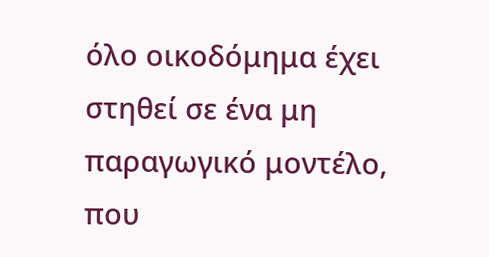όλο οικοδόμημα έχει στηθεί σε ένα μη παραγωγικό μοντέλο, που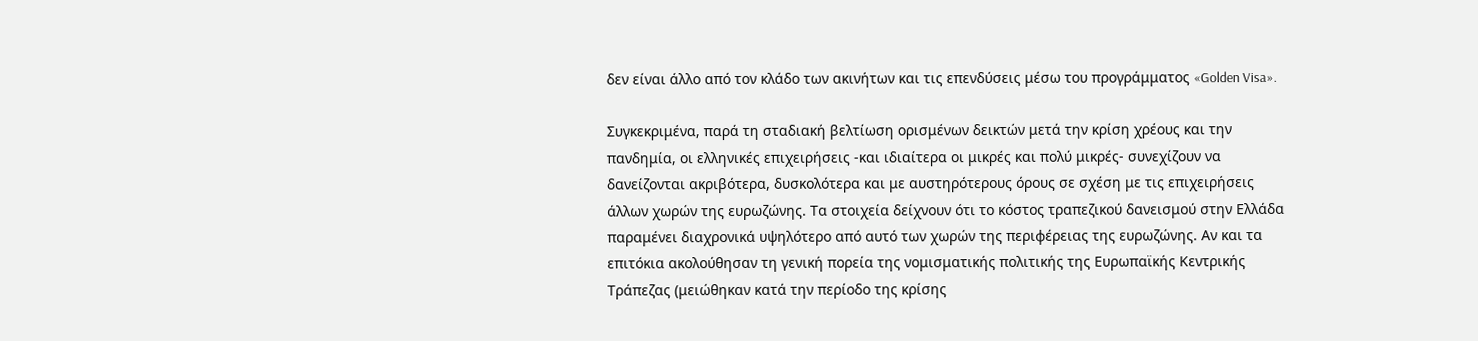δεν είναι άλλο από τον κλάδο των ακινήτων και τις επενδύσεις μέσω του προγράμματος «Golden Visa».

Συγκεκριμένα, παρά τη σταδιακή βελτίωση ορισμένων δεικτών μετά την κρίση χρέους και την πανδημία, οι ελληνικές επιχειρήσεις -και ιδιαίτερα οι μικρές και πολύ μικρές- συνεχίζουν να δανείζονται ακριβότερα, δυσκολότερα και με αυστηρότερους όρους σε σχέση με τις επιχειρήσεις άλλων χωρών της ευρωζώνης. Τα στοιχεία δείχνουν ότι το κόστος τραπεζικού δανεισμού στην Ελλάδα παραμένει διαχρονικά υψηλότερο από αυτό των χωρών της περιφέρειας της ευρωζώνης. Αν και τα επιτόκια ακολούθησαν τη γενική πορεία της νομισματικής πολιτικής της Ευρωπαϊκής Κεντρικής Τράπεζας (μειώθηκαν κατά την περίοδο της κρίσης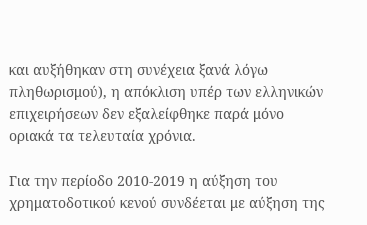και αυξήθηκαν στη συνέχεια ξανά λόγω πληθωρισμού), η απόκλιση υπέρ των ελληνικών επιχειρήσεων δεν εξαλείφθηκε παρά μόνο οριακά τα τελευταία χρόνια.

Για την περίοδο 2010-2019 η αύξηση του χρηματοδοτικού κενού συνδέεται με αύξηση της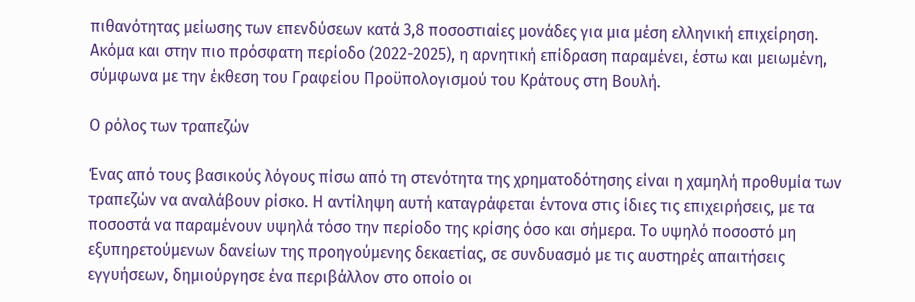πιθανότητας μείωσης των επενδύσεων κατά 3,8 ποσοστιαίες μονάδες για μια μέση ελληνική επιχείρηση. Ακόμα και στην πιο πρόσφατη περίοδο (2022-2025), η αρνητική επίδραση παραμένει, έστω και μειωμένη, σύμφωνα με την έκθεση του Γραφείου Προϋπολογισμού του Κράτους στη Βουλή.

Ο ρόλος των τραπεζών

Ένας από τους βασικούς λόγους πίσω από τη στενότητα της χρηματοδότησης είναι η χαμηλή προθυμία των τραπεζών να αναλάβουν ρίσκο. Η αντίληψη αυτή καταγράφεται έντονα στις ίδιες τις επιχειρήσεις, με τα ποσοστά να παραμένουν υψηλά τόσο την περίοδο της κρίσης όσο και σήμερα. Το υψηλό ποσοστό μη εξυπηρετούμενων δανείων της προηγούμενης δεκαετίας, σε συνδυασμό με τις αυστηρές απαιτήσεις εγγυήσεων, δημιούργησε ένα περιβάλλον στο οποίο οι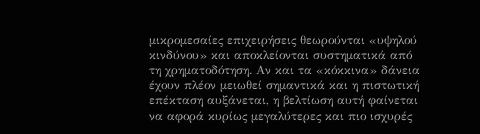μικρομεσαίες επιχειρήσεις θεωρούνται «υψηλού κινδύνου» και αποκλείονται συστηματικά από τη χρηματοδότηση. Αν και τα «κόκκινα» δάνεια έχουν πλέον μειωθεί σημαντικά και η πιστωτική επέκταση αυξάνεται, η βελτίωση αυτή φαίνεται να αφορά κυρίως μεγαλύτερες και πιο ισχυρές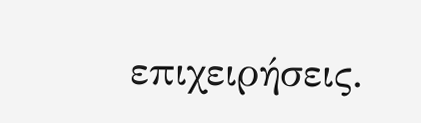επιχειρήσεις.